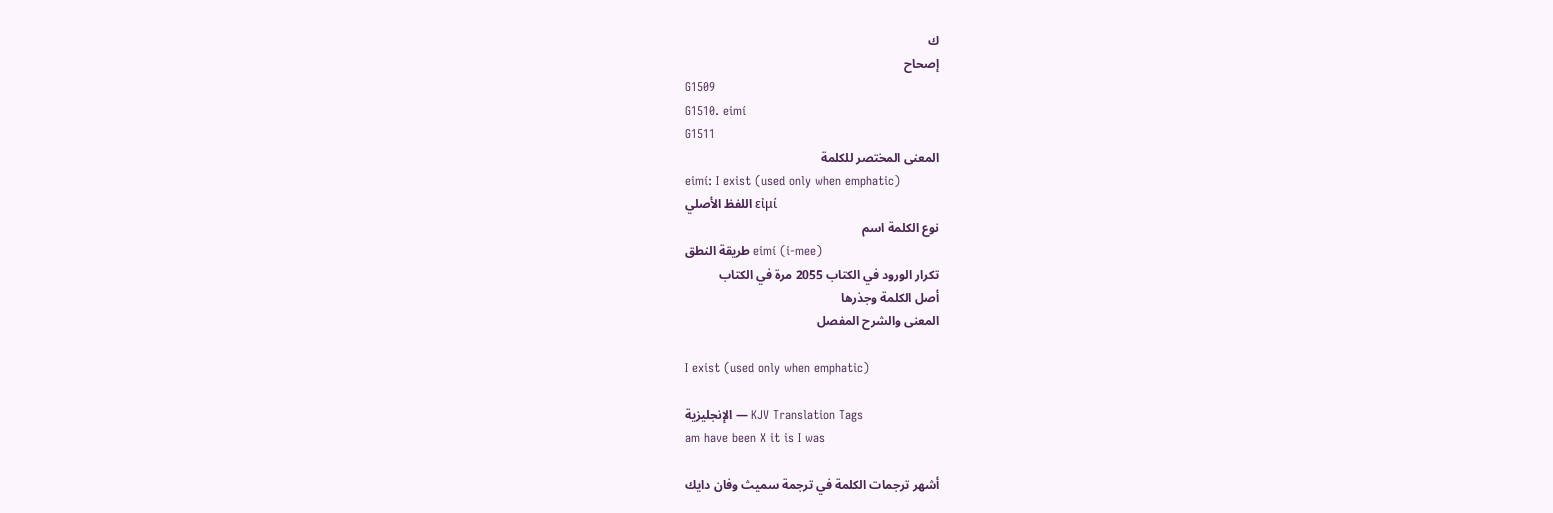ك
إصحاح
G1509
G1510. eimí
G1511
المعنى المختصر للكلمة
eimí: I exist (used only when emphatic)
اللفظ الأصلي εἰμί
نوع الكلمة اسم
طريقة النطق eimí (i-mee)
تكرار الورود في الكتاب 2055 مرة في الكتاب
أصل الكلمة وجذرها
المعنى والشرح المفصل

I exist (used only when emphatic)

الإنجليزية — KJV Translation Tags
am have been X it is I was

أشهر ترجمات الكلمة في ترجمة سميث وفان دايك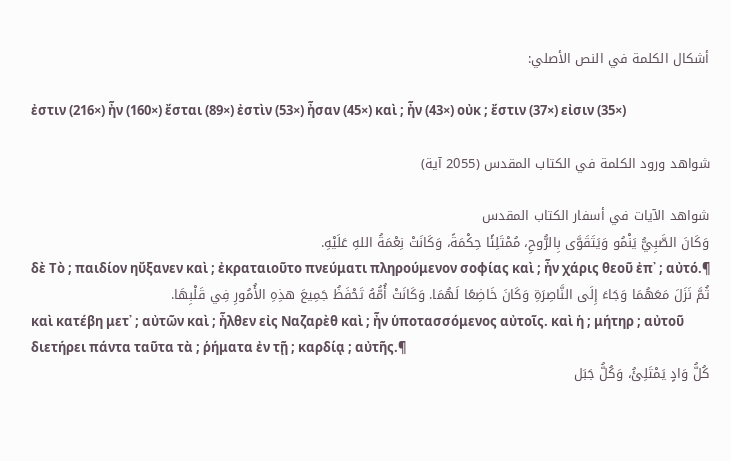أشكال الكلمة في النص الأصلي:

ἐστιν (216×) ἦν (160×) ἔσται (89×) ἐστὶν (53×) ἦσαν (45×) καὶ ; ἦν (43×) οὐκ ; ἔστιν (37×) εἰσιν (35×)

شواهد ورود الكلمة في الكتاب المقدس (2055 آية)

شواهد الآيات في أسفار الكتاب المقدس
وَكَانَ الصَّبِيُّ يَنْمُو وَيَتَقَوَّى بِالرُّوحِ، مُمْتَلِئًا حِكْمَةً، وَكَانَتْ نِعْمَةُ اللهِ عَلَيْهِ.
δὲ Τὸ ; παιδίον ηὔξανεν καὶ ; ἐκραταιοῦτο πνεύματι πληρούμενον σοφίας καὶ ; ἦν χάρις θεοῦ ἐπ᾽ ; αὐτό.¶
ثُمَّ نَزَلَ مَعَهُمَا وَجَاءَ إِلَى النَّاصِرَةِ وَكَانَ خَاضِعًا لَهُمَا. وَكَانَتْ أُمُّهُ تَحْفَظُ جَمِيعَ هذِهِ الأُمُورِ فِي قَلْبِهَا.
καὶ κατέβη μετ᾽ ; αὐτῶν καὶ ; ἦλθεν εἰς Ναζαρὲθ καὶ ; ἦν ὑποτασσόμενος αὐτοῖς. καὶ ἡ ; μήτηρ ; αὐτοῦ διετήρει πάντα ταῦτα τὰ ; ῥήματα ἐν τῇ ; καρδίᾳ ; αὐτῆς.¶
كُلُّ وَادٍ يَمْتَلِئُ، وَكُلُّ جَبَل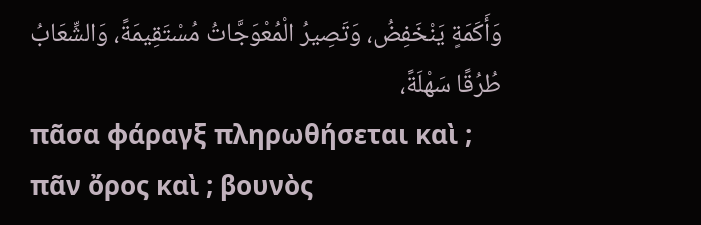وَأَكَمَةٍ يَنْخَفِضُ، وَتَصِيرُ الْمُعْوَجَّاتُ مُسْتَقِيمَةً، وَالشِّعَابُ طُرُقًا سَهْلَةً،
πᾶσα φάραγξ πληρωθήσεται καὶ ; πᾶν ὄρος καὶ ; βουνὸς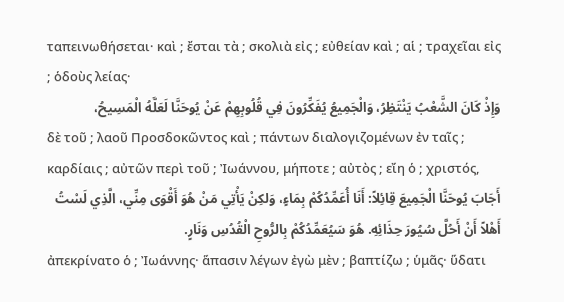ταπεινωθήσεται· καὶ ; ἔσται τὰ ; σκολιὰ εἰς ; εὐθείαν καὶ ; αἱ ; τραχεῖαι εἰς ; ὁδοὺς λείας·
وَإِذْ كَانَ الشَّعْبُ يَنْتَظِرُ، وَالْجَمِيعُ يُفَكِّرُونَ فِي قُلُوبِهِمْ عَنْ يُوحَنَّا لَعَلَّهُ الْمَسِيحُ،
δὲ τοῦ ; λαοῦ Προσδοκῶντος καὶ ; πάντων διαλογιζομένων ἐν ταῖς ; καρδίαις ; αὐτῶν περὶ τοῦ ; Ἰωάννου, μήποτε ; αὐτὸς ; εἴη ὁ ; χριστός,
أَجَابَ يُوحَنَّا الْجَمِيعَ قِائِلاً: أَنَا أُعَمِّدُكُمْ بِمَاءٍ، وَلكِنْ يَأْتِي مَنْ هُوَ أَقْوَى مِنِّي، الَّذِي لَسْتُ أَهْلاً أَنْ أَحُلَّ سُيُورَ حِذَائِهِ. هُوَ سَيُعَمِّدُكُمْ بِالرُّوحِ الْقُدُسِ وَنَارٍ.
ἀπεκρίνατο ὁ ; Ἰωάννης· ἅπασιν λέγων ἐγὼ μὲν ; βαπτίζω ; ὑμᾶς· ὕδατι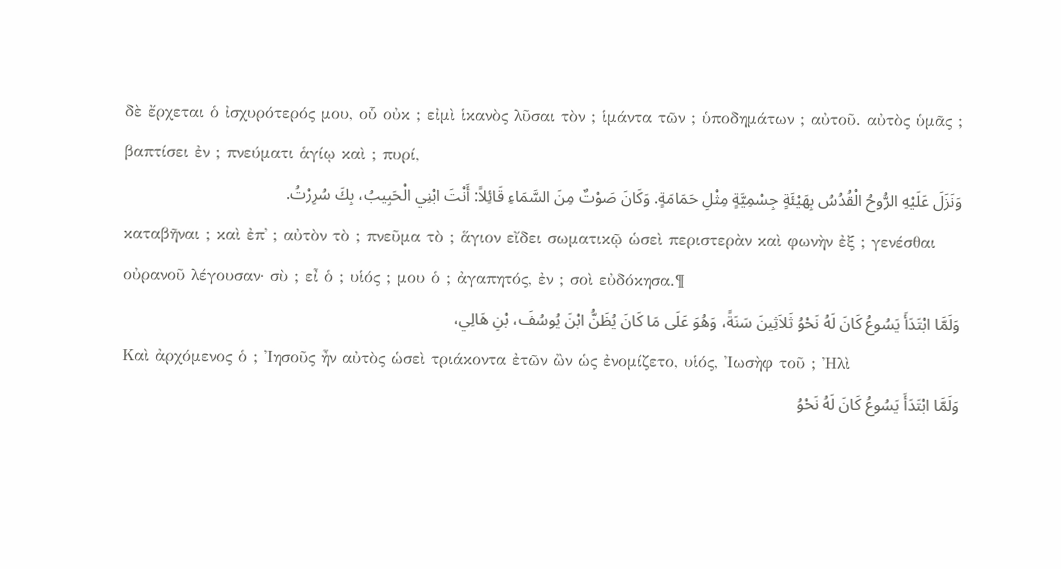δὲ ἔρχεται ὁ ἰσχυρότερός μου, οὗ οὐκ ; εἰμὶ ἱκανὸς λῦσαι τὸν ; ἱμάντα τῶν ; ὑποδημάτων ; αὐτοῦ. αὐτὸς ὑμᾶς ; βαπτίσει ἐν ; πνεύματι ἁγίῳ καὶ ; πυρί,
وَنَزَلَ عَلَيْهِ الرُّوحُ الْقُدُسُ بِهَيْئَةٍ جِسْمِيَّةٍ مِثْلِ حَمَامَةٍ. وَكَانَ صَوْتٌ مِنَ السَّمَاءِ قَائِلاً: أَنْتَ ابْنِي الْحَبِيبُ، بِكَ سُرِرْتُ.
καταβῆναι ; καὶ ἐπ᾽ ; αὐτὸν τὸ ; πνεῦμα τὸ ; ἅγιον εἴδει σωματικῷ ὡσεὶ περιστερὰν καὶ φωνὴν ἐξ ; γενέσθαι οὐρανοῦ λέγουσαν· σὺ ; εἶ ὁ ; υἱός ; μου ὁ ; ἀγαπητός, ἐν ; σοὶ εὐδόκησα.¶
وَلَمَّا ابْتَدَأَ يَسُوعُ كَانَ لَهُ نَحْوُ ثَلاَثِينَ سَنَةً، وَهُوَ عَلَى مَا كَانَ يُظَنُّ ابْنَ يُوسُفَ، بْنِ هَالِي،
Καὶ ἀρχόμενος ὁ ; Ἰησοῦς ἦν αὐτὸς ὡσεὶ τριάκοντα ἐτῶν ὢν ὡς ἐνομίζετο, υἱός, Ἰωσὴφ τοῦ ; Ἠλὶ
وَلَمَّا ابْتَدَأَ يَسُوعُ كَانَ لَهُ نَحْوُ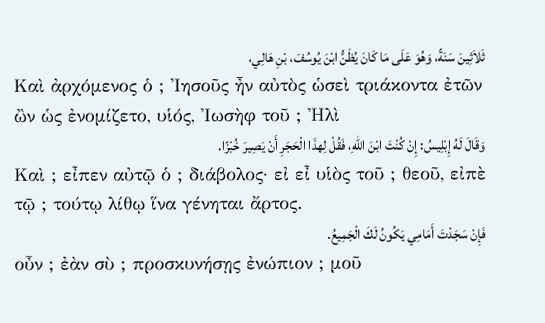ثَلاَثِينَ سَنَةً، وَهُوَ عَلَى مَا كَانَ يُظَنُّ ابْنَ يُوسُفَ، بْنِ هَالِي،
Καὶ ἀρχόμενος ὁ ; Ἰησοῦς ἦν αὐτὸς ὡσεὶ τριάκοντα ἐτῶν ὢν ὡς ἐνομίζετο, υἱός, Ἰωσὴφ τοῦ ; Ἠλὶ
وَقَالَ لَهُ إِبْلِيسُ: إِنْ كُنْتَ ابْنَ اللهِ، فَقُلْ لِهذَا الْحَجَرِ أَنْ يَصِيرَ خُبْزًا.
Καὶ ; εἶπεν αὐτῷ ὁ ; διάβολος· εἰ εἶ υἱὸς τοῦ ; θεοῦ, εἰπὲ τῷ ; τούτῳ λίθῳ ἵνα γένηται ἄρτος.
فَإِنْ سَجَدْتَ أَمَامِي يَكُونُ لَكَ الْجَمِيعُ.
οὖν ; ἐὰν σὺ ; προσκυνήσῃς ἐνώπιον ; μοῦ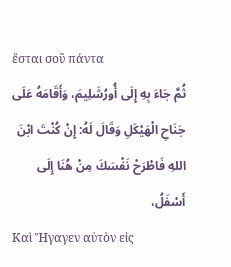ἔσται σοῦ πάντα
ثُمَّ جَاءَ بِهِ إِلَى أُورُشَلِيمَ، وَأَقَامَهُ عَلَى جَنَاحِ الْهَيْكَلِ وَقَالَ لَهُ: إِنْ كُنْتَ ابْنَ اللهِ فَاطْرَحْ نَفْسَكَ مِنْ هُنَا إِلَى أَسْفَلُ،
Καὶ Ἤγαγεν αὐτὸν εἰς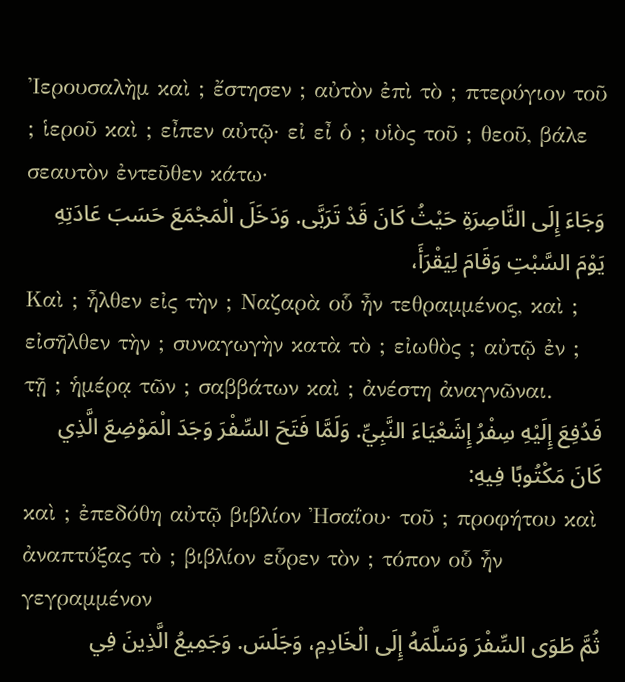Ἰερουσαλὴμ καὶ ; ἔστησεν ; αὐτὸν ἐπὶ τὸ ; πτερύγιον τοῦ ; ἱεροῦ καὶ ; εἶπεν αὐτῷ· εἰ εἶ ὁ ; υἱὸς τοῦ ; θεοῦ, βάλε σεαυτὸν ἐντεῦθεν κάτω·
وَجَاءَ إِلَى النَّاصِرَةِ حَيْثُ كَانَ قَدْ تَرَبَّى. وَدَخَلَ الْمَجْمَعَ حَسَبَ عَادَتِهِ يَوْمَ السَّبْتِ وَقَامَ لِيَقْرَأَ،
Καὶ ; ἦλθεν εἰς τὴν ; Ναζαρὰ οὗ ἦν τεθραμμένος, καὶ ; εἰσῆλθεν τὴν ; συναγωγὴν κατὰ τὸ ; εἰωθὸς ; αὐτῷ ἐν ; τῇ ; ἡμέρᾳ τῶν ; σαββάτων καὶ ; ἀνέστη ἀναγνῶναι.
فَدُفِعَ إِلَيْهِ سِفْرُ إِشَعْيَاءَ النَّبِيِّ. وَلَمَّا فَتَحَ السِّفْرَ وَجَدَ الْمَوْضِعَ الَّذِي كَانَ مَكْتُوبًا فِيهِ:
καὶ ; ἐπεδόθη αὐτῷ βιβλίον Ἠσαΐου· τοῦ ; προφήτου καὶ ἀναπτύξας τὸ ; βιβλίον εὗρεν τὸν ; τόπον οὗ ἦν γεγραμμένον
ثُمَّ طَوَى السِّفْرَ وَسَلَّمَهُ إِلَى الْخَادِمِ، وَجَلَسَ. وَجَمِيعُ الَّذِينَ فِي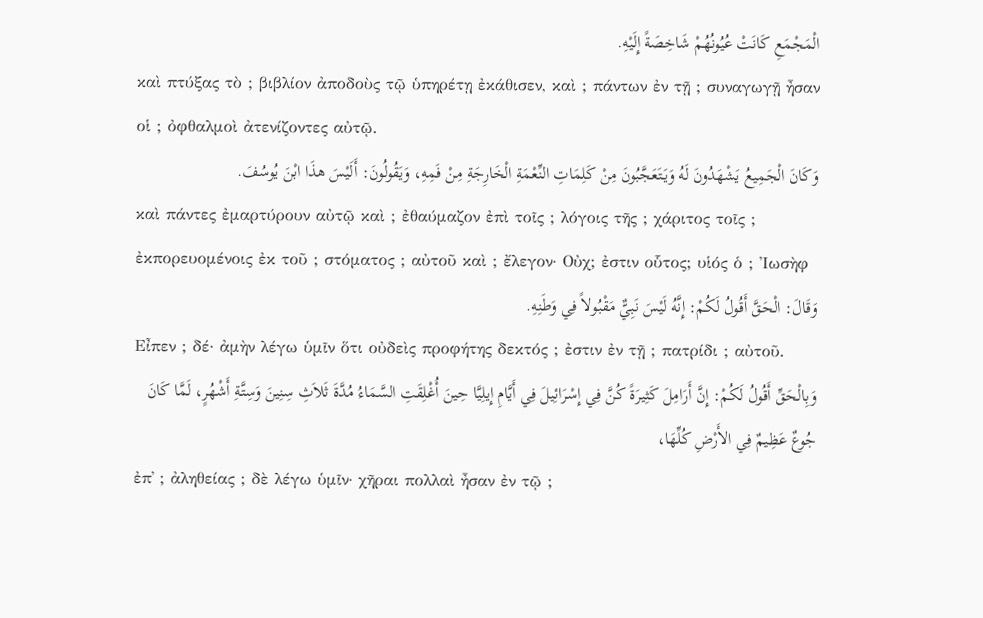الْمَجْمَعِ كَانَتْ عُيُونُهُمْ شَاخِصَةً إِلَيْهِ.
καὶ πτύξας τὸ ; βιβλίον ἀποδοὺς τῷ ὑπηρέτῃ ἐκάθισεν, καὶ ; πάντων ἐν τῇ ; συναγωγῇ ἦσαν οἱ ; ὀφθαλμοὶ ἀτενίζοντες αὐτῷ.
وَكَانَ الْجَمِيعُ يَشْهَدُونَ لَهُ وَيَتَعَجَّبُونَ مِنْ كَلِمَاتِ النِّعْمَةِ الْخَارِجَةِ مِنْ فَمِهِ، وَيَقُولُونَ: أَلَيْسَ هذَا ابْنَ يُوسُفَ.
καὶ πάντες ἐμαρτύρουν αὐτῷ καὶ ; ἐθαύμαζον ἐπὶ τοῖς ; λόγοις τῆς ; χάριτος τοῖς ; ἐκπορευομένοις ἐκ τοῦ ; στόματος ; αὐτοῦ καὶ ; ἔλεγον· Οὐχ; ἐστιν οὗτος; υἱός ὁ ; Ἰωσὴφ
وَقَالَ: الْحَقَّ أَقُولُ لَكُمْ: إِنَّهُ لَيْسَ نَبِيٌّ مَقْبُولاً فِي وَطَنِهِ.
Εἶπεν ; δέ· ἀμὴν λέγω ὑμῖν ὅτι οὐδεὶς προφήτης δεκτός ; ἐστιν ἐν τῇ ; πατρίδι ; αὐτοῦ.
وَبِالْحَقِّ أَقُولُ لَكُمْ: إِنَّ أَرَامِلَ كَثِيرَةً كُنَّ فِي إِسْرَائِيلَ فِي أَيَّامِ إِيلِيَّا حِينَ أُغْلِقَتِ السَّمَاءُ مُدَّةَ ثَلاَثِ سِنِينَ وَسِتَّةِ أَشْهُرٍ، لَمَّا كَانَ جُوعٌ عَظِيمٌ فِي الأَرْضِ كُلِّهَا،
ἐπ᾽ ; ἀληθείας ; δὲ λέγω ὑμῖν· χῆραι πολλαὶ ἦσαν ἐν τῷ ;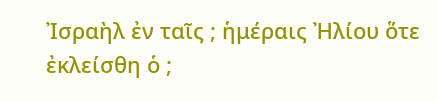Ἰσραὴλ ἐν ταῖς ; ἡμέραις Ἠλίου ὅτε ἐκλείσθη ὁ ;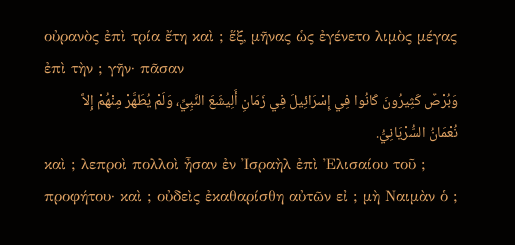οὐρανὸς ἐπὶ τρία ἔτη καὶ ; ἕξ, μῆνας ὡς ἐγένετο λιμὸς μέγας ἐπὶ τὴν ; γῆν· πᾶσαν
وَبُرْصٌ كَثِيرُونَ كَانُوا فِي إِسْرَائِيلَ فِي زَمَانِ أَلِيشَعَ النَّبِيِّ، وَلَمْ يُطَهَّرْ مِنْهُمْ إِلاَّ نُعْمَانُ السُّرْيَانِيُّ.
καὶ ; λεπροὶ πολλοὶ ἦσαν ἐν Ἰσραὴλ ἐπὶ Ἐλισαίου τοῦ ; προφήτου· καὶ ; οὐδεὶς ἐκαθαρίσθη αὐτῶν εἰ ; μὴ Ναιμὰν ὁ ;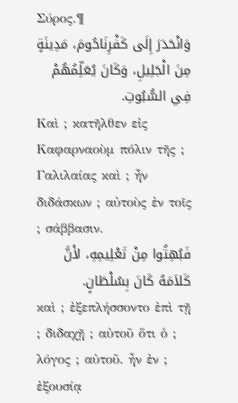Σύρος.¶
وَانْحَدَرَ إِلَى كَفْرِنَاحُومَ، مَدِينَةٍ مِنَ الْجَلِيلِ، وَكَانَ يُعَلِّمُهُمْ فِي السُّبُوتِ.
Καὶ ; κατῆλθεν εἰς Καφαρναοὺμ πόλιν τῆς ; Γαλιλαίας καὶ ; ἦν διδάσκων ; αὐτοὺς ἐν τοῖς ; σάββασιν.
فَبُهِتُوا مِنْ تَعْلِيمِهِ، لأَنَّ كَلاَمَهُ كَانَ بِسُلْطَانٍ.
καὶ ; ἐξεπλήσσοντο ἐπὶ τῇ ; διδαχῇ ; αὐτοῦ ὅτι ὁ ; λόγος ; αὐτοῦ. ἦν ἐν ; ἐξουσίᾳ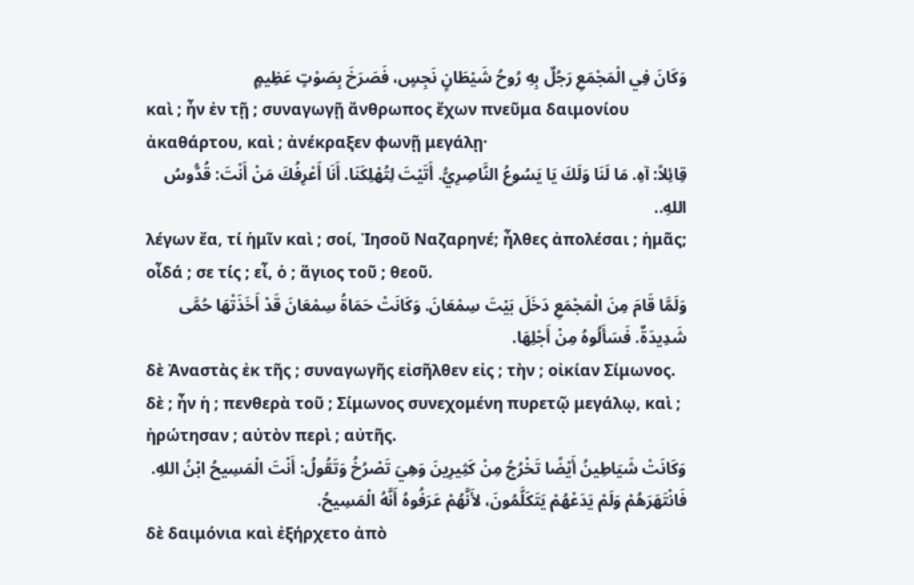وَكَانَ فِي الْمَجْمَعِ رَجُلٌ بِهِ رُوحُ شَيْطَانٍ نَجِسٍ، فَصَرَخَ بِصَوْتٍ عَظِيمٍ
καὶ ; ἦν ἐν τῇ ; συναγωγῇ ἄνθρωπος ἔχων πνεῦμα δαιμονίου ἀκαθάρτου, καὶ ; ἀνέκραξεν φωνῇ μεγάλῃ·
قِائِلاً: آهِ. مَا لَنَا وَلَكَ يَا يَسُوعُ النَّاصِرِيُّ. أَتَيْتَ لِتُهْلِكَنَا. أَنَا أَعْرِفُكَ مَنْ أَنْتَ: قُدُّوسُ اللهِ..
λέγων ἔα, τί ἡμῖν καὶ ; σοί, Ἰησοῦ Ναζαρηνέ; ἦλθες ἀπολέσαι ; ἡμᾶς; οἶδά ; σε τίς ; εἶ, ὁ ; ἅγιος τοῦ ; θεοῦ.
وَلَمَّا قَامَ مِنَ الْمَجْمَعِ دَخَلَ بَيْتَ سِمْعَانَ. وَكَانَتْ حَمَاةُ سِمْعَانَ قَدْ أَخَذَتْهَا حُمَّى شَدِيدَةٌ. فَسَأَلُوهُ مِنْ أَجْلِهَا.
δὲ Ἀναστὰς ἐκ τῆς ; συναγωγῆς εἰσῆλθεν εἰς ; τὴν ; οἰκίαν Σίμωνος. δὲ ; ἦν ἡ ; πενθερὰ τοῦ ; Σίμωνος συνεχομένη πυρετῷ μεγάλῳ, καὶ ; ἠρώτησαν ; αὐτὸν περὶ ; αὐτῆς.
وَكَانَتْ شَيَاطِينُ أَيْضًا تَخْرُجُ مِنْ كَثِيرِينَ وَهِيَ تَصْرُخُ وَتَقُولُ: أَنْتَ الْمَسِيحُ ابْنُ اللهِ. فَانْتَهَرَهُمْ وَلَمْ يَدَعْهُمْ يَتَكَلَّمُونَ، لأَنَّهُمْ عَرَفُوهُ أَنَّهُ الْمَسِيحُ.
δὲ δαιμόνια καὶ ἐξήρχετο ἀπὸ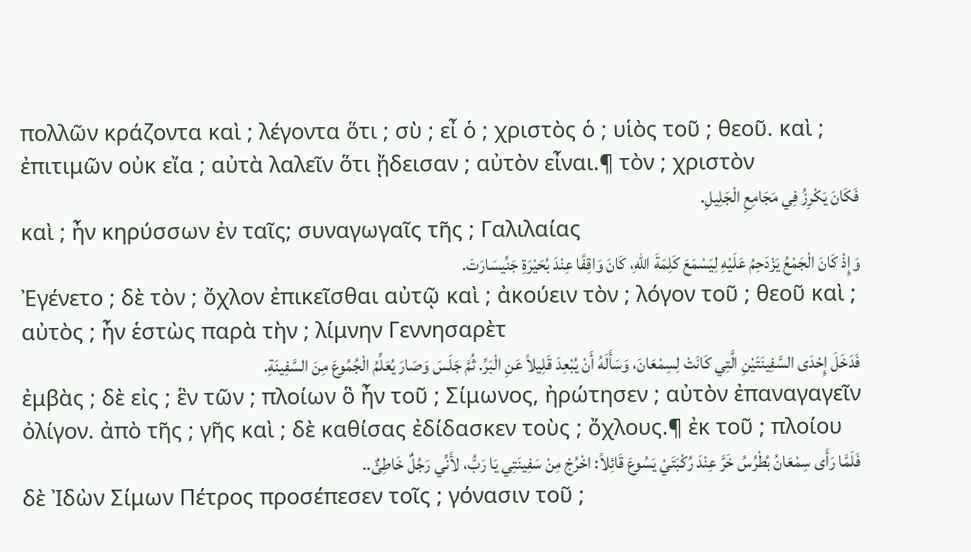πολλῶν κράζοντα καὶ ; λέγοντα ὅτι ; σὺ ; εἶ ὁ ; χριστὸς ὁ ; υἱὸς τοῦ ; θεοῦ. καὶ ; ἐπιτιμῶν οὐκ εἴα ; αὐτὰ λαλεῖν ὅτι ᾔδεισαν ; αὐτὸν εἶναι.¶ τὸν ; χριστὸν
فَكَانَ يَكْرِزُ فِي مَجَامِعِ الْجَلِيلِ.
καὶ ; ἦν κηρύσσων ἐν ταῖς; συναγωγαῖς τῆς ; Γαλιλαίας
وَإِذْ كَانَ الْجَمْعُ يَزْدَحِمُ عَلَيْهِ لِيَسْمَعَ كَلِمَةَ اللهِ، كَانَ وَاقِفًا عِنْدَ بُحَيْرَةِ جَنِّيسَارَتَ.
Ἐγένετο ; δὲ τὸν ; ὄχλον ἐπικεῖσθαι αὐτῷ καὶ ; ἀκούειν τὸν ; λόγον τοῦ ; θεοῦ καὶ ; αὐτὸς ; ἦν ἑστὼς παρὰ τὴν ; λίμνην Γεννησαρὲτ
فَدَخَلَ إِحْدَى السَّفِينَتَيْنِ الَّتِي كَانَتْ لِسِمْعَانَ، وَسَأَلَهُ أَنْ يُبْعِدَ قَلِيلاً عَنِ الْبَرِّ. ثُمَّ جَلَسَ وَصَارَ يُعَلِّمُ الْجُمُوعَ مِنَ السَّفِينَةِ.
ἐμβὰς ; δὲ εἰς ; ἓν τῶν ; πλοίων ὃ ἦν τοῦ ; Σίμωνος, ἠρώτησεν ; αὐτὸν ἐπαναγαγεῖν ὀλίγον. ἀπὸ τῆς ; γῆς καὶ ; δὲ καθίσας ἐδίδασκεν τοὺς ; ὄχλους.¶ ἐκ τοῦ ; πλοίου
فَلَمَّا رَأَى سِمْعَانُ بُطْرُسُ خَرَّ عِنْدَ رُكْبَتَيْ يَسُوعَ قَائِلاً: اخْرُجْ مِنْ سَفِينَتِي يَا رَبُّ، لأَنِّي رَجُلٌ خَاطِئٌ..
δὲ Ἰδὼν Σίμων Πέτρος προσέπεσεν τοῖς ; γόνασιν τοῦ ;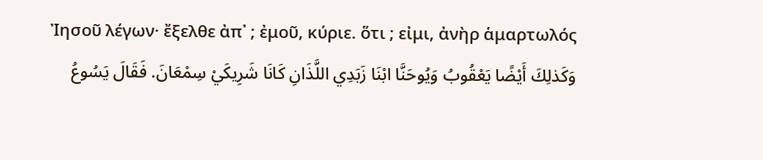Ἰησοῦ λέγων· ἔξελθε ἀπ᾽ ; ἐμοῦ, κύριε. ὅτι ; εἰμι, ἀνὴρ ἁμαρτωλός
وَكَذلِكَ أَيْضًا يَعْقُوبُ وَيُوحَنَّا ابْنَا زَبَدِي اللَّذَانِ كَانَا شَرِيكَيْ سِمْعَانَ. فَقَالَ يَسُوعُ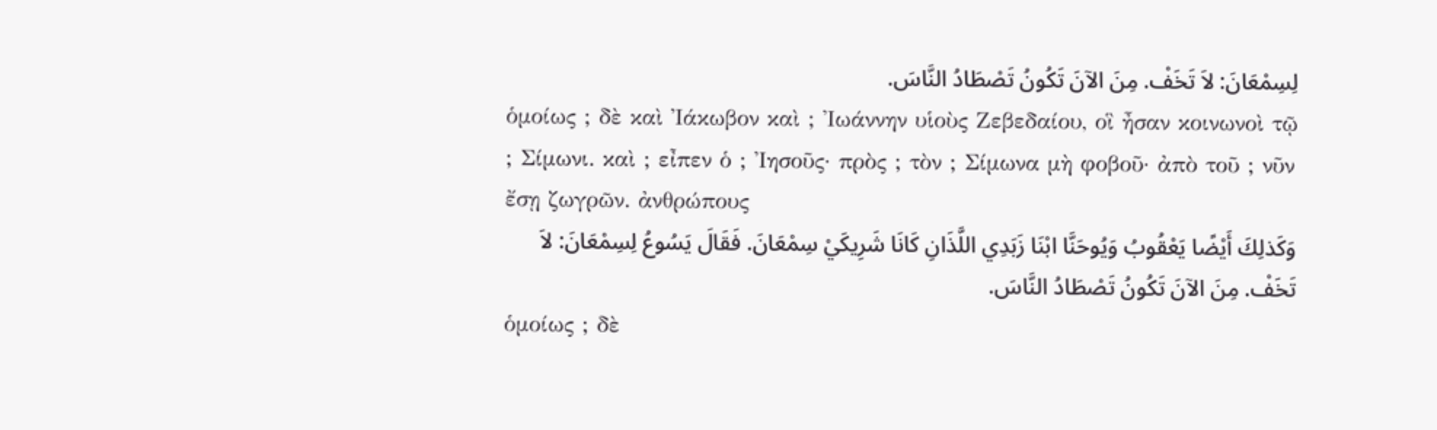لِسِمْعَانَ: لاَ تَخَفْ. مِنَ الآنَ تَكُونُ تَصْطَادُ النَّاسَ.
ὁμοίως ; δὲ καὶ Ἰάκωβον καὶ ; Ἰωάννην υἱοὺς Ζεβεδαίου, οἳ ἦσαν κοινωνοὶ τῷ ; Σίμωνι. καὶ ; εἶπεν ὁ ; Ἰησοῦς· πρὸς ; τὸν ; Σίμωνα μὴ φοβοῦ· ἀπὸ τοῦ ; νῦν ἔσῃ ζωγρῶν. ἀνθρώπους
وَكَذلِكَ أَيْضًا يَعْقُوبُ وَيُوحَنَّا ابْنَا زَبَدِي اللَّذَانِ كَانَا شَرِيكَيْ سِمْعَانَ. فَقَالَ يَسُوعُ لِسِمْعَانَ: لاَ تَخَفْ. مِنَ الآنَ تَكُونُ تَصْطَادُ النَّاسَ.
ὁμοίως ; δὲ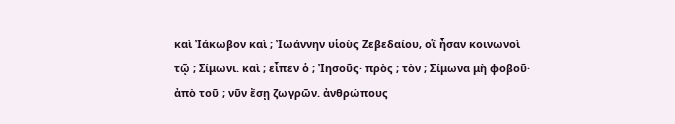καὶ Ἰάκωβον καὶ ; Ἰωάννην υἱοὺς Ζεβεδαίου, οἳ ἦσαν κοινωνοὶ τῷ ; Σίμωνι. καὶ ; εἶπεν ὁ ; Ἰησοῦς· πρὸς ; τὸν ; Σίμωνα μὴ φοβοῦ· ἀπὸ τοῦ ; νῦν ἔσῃ ζωγρῶν. ἀνθρώπους